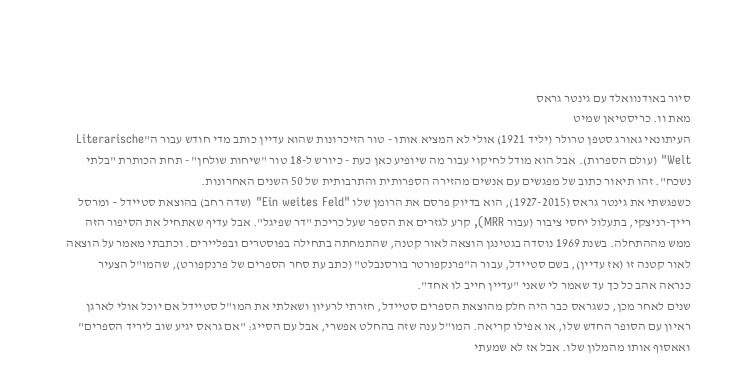סיור באודנוואלד עם גינטר גראס
מאת וו. כריסטיאן שמיט
העיתונאי גאורג סטפן טרולר (יליד 1921) אולי לא המציא אותו - טור הזיכרונות שהוא עדיין כותב מדי חודש עבור ה"Literarische Welt" (עולם הספרות). אבל הוא מודל לחיקוי עבור מה שיופיע כאן כעת - כיורש ל-18 טור "שיחות שולחן" - תחת הכותרת "בלתי נשכח". זהו תיאור כתוב של מפגשים עם אנשים מהזירה הספרותית והתרבותית של 50 השנים האחרונות.
כשפגשתי את גינטר גראס (1927-2015), הוא בדיוק פרסם את הרומן שלו "Ein weites Feld" (שדה רחב) בהוצאת סטיידל – ומרסל רייך-רניצקי, בתעלול יחסי ציבור (עבור MRR), קרע לגזרים את הספר שעל כריכת "דר שפיגל". אבל עדיף שאתחיל את הסיפור הזה ממש מההתחלה. בשנת 1969 נוסדה בגטינגן הוצאה לאור קטנה, שהתמחתה בתחילה בפוסטרים ובפליירים. וכתבתי מאמר על הוצאה לאור קטנה זו (אז עדיין), בשם סטיידל, עבור ה"פרנקפורטר בורסנבלט" (כתב עת סחר הספרים של פרנקפורט), שהמו"ל הצעיר כנראה אהב כל כך עד שאמר לי שאני "עדיין חייב לו אחד".
שנים לאחר מכן, כשגראס כבר היה חלק מהוצאת הספרים סטיידל, חזרתי לרעיון ושאלתי את המו"ל סטיידל אם יוכל אולי לארגן ראיון עם הסופר החדש שלו, או אפילו קריאה. המו"ל ענה שזה בהחלט אפשרי, אבל עם הסייג: "אם גראס יגיע שוב ליריד הספרים" ואאסוף אותו מהמלון שלו. אבל אז לא שמעתי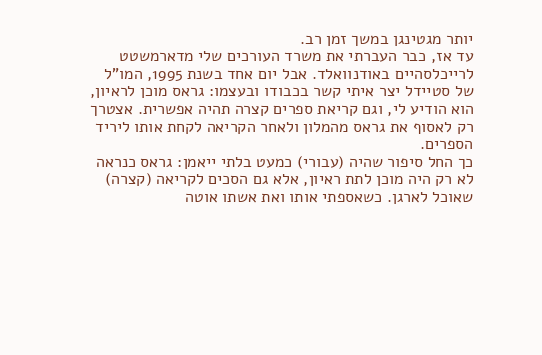יותר מגטינגן במשך זמן רב.
עד אז, כבר העברתי את משרד העורכים שלי מדארמשטט לרייכלסהיים באודנוואלד. אבל יום אחד בשנת 1995, המו"ל של סטיידל יצר איתי קשר בכבודו ובעצמו: גראס מוכן לראיון, הוא הודיע לי, וגם קריאת ספרים קצרה תהיה אפשרית. אצטרך רק לאסוף את גראס מהמלון ולאחר הקריאה לקחת אותו ליריד הספרים.
כך החל סיפור שהיה (עבורי) כמעט בלתי ייאמן: גראס כנראה לא רק היה מוכן לתת ראיון, אלא גם הסכים לקריאה (קצרה) שאוכל לארגן. כשאספתי אותו ואת אשתו אוטה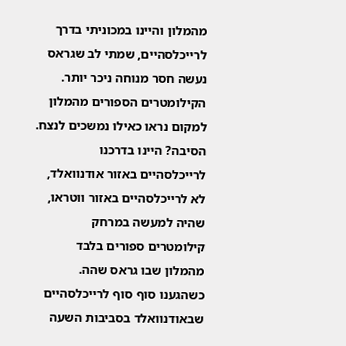מהמלון והיינו במכוניתי בדרך לרייכלסהיים, שמתי לב שגראס נעשה חסר מנוחה ניכר יותר. הקילומטרים הספורים מהמלון למקום נראו כאילו נמשכים לנצח. הסיבה? היינו בדרכנו לרייכלסהיים באזור אודנוואלד, לא לרייכלסהיים באזור ווטראו, שהיה למעשה במרחק קילומטרים ספורים בלבד מהמלון שבו גראס שהה.
כשהגענו סוף סוף לרייכלסהיים שבאודנוואלד בסביבות השעה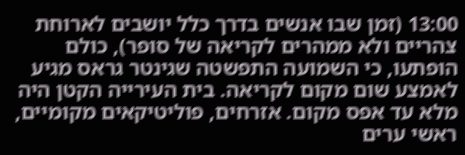13:00 (זמן שבו אנשים בדרך כלל יושבים לארוחת צהריים ולא ממהרים לקריאה של סופר), כולם הופתעו, כי השמועה התפשטה שגינטר גראס מגיע לאמצע שום מקום לקריאה. בית העירייה הקטן היה מלא עד אפס מקום. אזרחים, פוליטיקאים מקומיים, ראשי ערים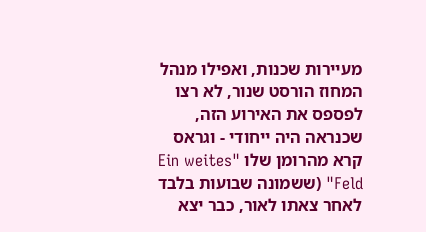מעיירות שכנות, ואפילו מנהל המחוז הורסט שנור, לא רצו לפספס את האירוע הזה, שכנראה היה ייחודי - וגראס קרא מהרומן שלו "Ein weites Feld" (ששמונה שבועות בלבד לאחר צאתו לאור, כבר יצא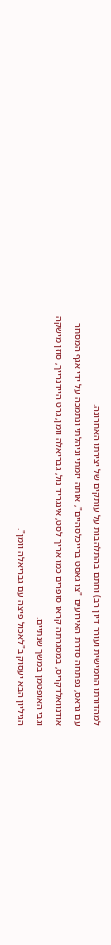למהדורתו החמישית ועורר דיון רב) וחתם בהתלהבות על עותקים של יצירתו האחרונה.
עם גראס, נפתחה סדרת האירועים "צו גאסט ברייכלסהיים", אותה יזמתי וניהלתי ונתמכה על ידי אגף המסחר אודנוואלדקריס, במסגרתה קראו סופרים כמו אריך לסט, אינגריד נול, גבריאלה וומן, גרט היידנרייך, סוזן מישקה וגבי האופטמן במשך שנתיים.
הגיליון הבא יעסוק ב"לאכול פיצה עם גבריאלה וומן".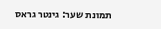תמונת שער: גינטר גראס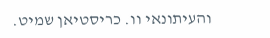והעיתונאי וו. כריסטיאן שמיט.